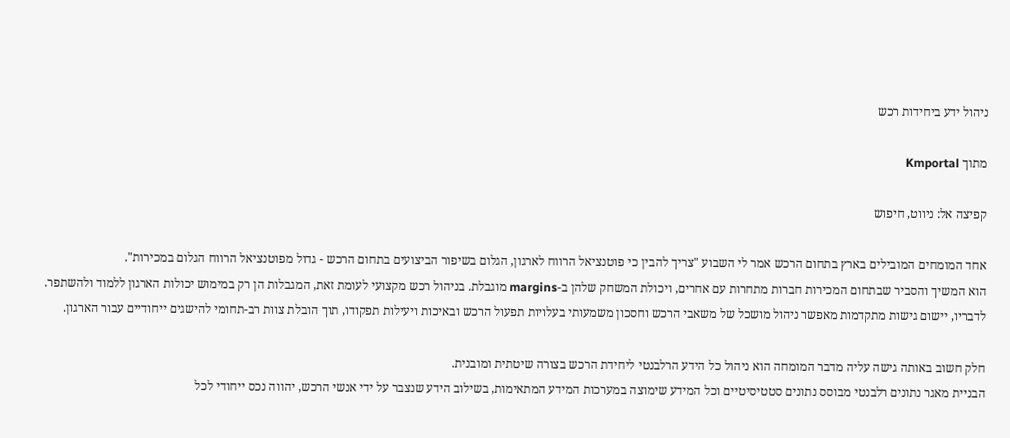ניהול ידע ביחידות רכש

מתוך Kmportal

קפיצה אל: ניווט, חיפוש

אחד המומחים המובילים בארץ בתחום הרכש אמר לי השבוע "צריך להבין כי פוטנציאל הרווח לארגון, הגלום בשיפור הביצועים בתחום הרכש - גדול מפוטנציאל הרווח הגלום במכירות".
הוא המשיך והסביר שבתחום המכירות חברות מתחרות עם אחרים, ויכולת המשחק שלהן ב-margins מוגבלת. בניהול רכש מקצועי לעומת זאת, המגבלות הן רק במימוש יכולות הארגון ללמוד ולהשתפר.
לדבריו, יישום גישות מתקדמות מאפשר ניהול מושכל של משאבי הרכש וחסכון משמעותי בעלויות תפעול הרכש ובאיכות ויעילות תפקודו, תוך הובלת צוות רב-תחומי להישגים ייחודיים עבור הארגון.

חלק חשוב באותה גישה עליה מדבר המומחה הוא ניהול כל הידע הרלבנטי ליחידת הרכש בצורה שיטתית ומובנית.
הבניית מאגר נתונים רלבנטי מבוסס נתונים סטטיסיטיים וכל המידע שימוצה במערכות המידע המתאימות, בשילוב הידע שנצבר על ידי אנשי הרכש, יהווה נכס ייחודי לכל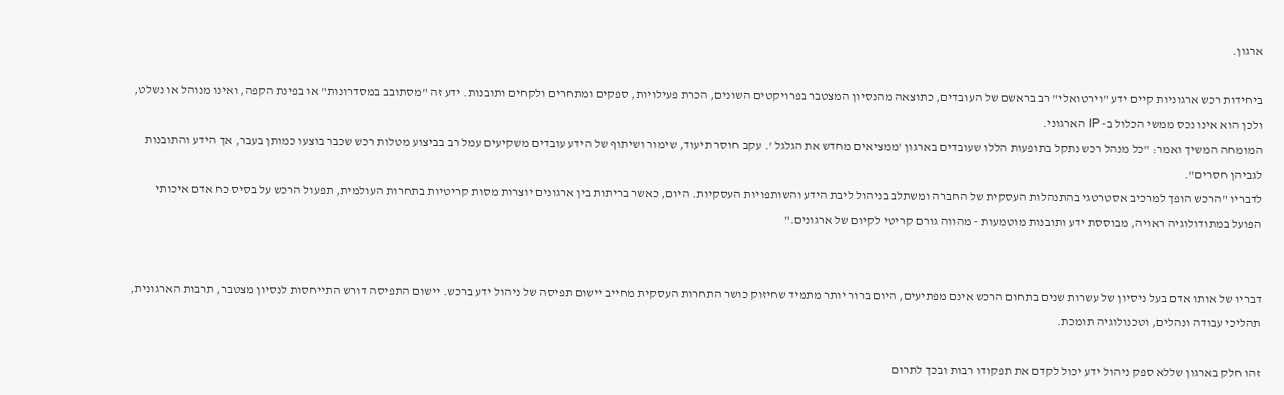ארגון.

ביחידות רכש ארגוניות קיים ידע "וירטואלי" רב בראשם של העובדים, כתוצאה מהנסיון המצטבר בפרויקטים השונים, הכרת פעילויות, ספקים ומתחרים ולקחים ותובנות. ידע זה "מסתובב במסדרונות" או בפינת הקפה, ואינו מנוהל או נשלט, ולכן הוא אינו נכס ממשי הכלול ב- IP הארגוני.
המומחה המשיך ואמר: "כל מנהל רכש נתקל בתופעות הללו שעובדים בארגון 'ממציאים מחדש את הגלגל '. עקב חוסר תיעוד, שימור ושיתוף של הידע עובדים משקיעים עמל רב בביצוע מטלות רכש שכבר בוצעו כמותן בעבר, אך הידע והתובנות לגביהן חסרים".
לדבריו "הרכש הופך למרכיב אסטרטגי בהתנהלות העסקית של החברה ומשתלב בניהול ליבת הידע והשותפויות העסקיות. היום, כאשר בריתות בין ארגונים יוצרות מסות קריטיות בתחרות העולמית, תפעול הרכש על בסיס כח אדם איכותי הפועל במתודולוגיה ראויה, מבוססת ידע ותובנות מוטמעות - מהווה גורם קריטי לקיום של ארגונים."


דבריו של אותו אדם בעל ניסיון של עשרות שנים בתחום הרכש אינם מפתיעים, היום ברור יותר מתמיד שחיזוק כושר התחרות העסקית מחייב יישום תפיסה של ניהול ידע ברכש. יישום התפיסה דורש התייחסות לנסיון מצטבר, תרבות הארגונית, תהליכי עבודה ונהלים, וטכנולוגיה תומכת.

זהו חלק בארגון שללא ספק ניהול ידע יכול לקדם את תפקודו רבות ובכך לתרום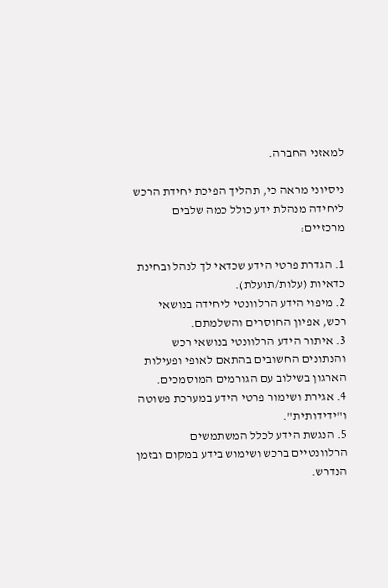למאזני החברה.

ניסיוני מראה כי, תהליך הפיכת יחידת הרכש ליחידה מנהלת ידע כולל כמה שלבים מרכזיים:

1. הגדרת פרטי הידע שכדאי לך לנהל ובחינת כדאיות (עלות/תועלת).
2. מיפוי הידע הרלוונטי ליחידה בנושאי רכש, אפיון החוסרים והשלמתם.
3. איתור הידע הרלוונטי בנושאי רכש והנתונים החשובים בהתאם לאופי ופעילות הארגון בשילוב עם הגורמים המוסמכים.
4. אגירת ושימור פרטי הידע במערכת פשוטה ו"ידידותית".
5. הנגשת הידע לכלל המשתמשים הרלוונטיים ברכש ושימוש בידע במקום ובזמן הנדרש.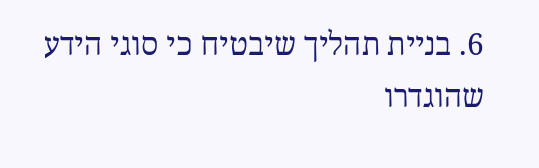6. בניית תהליך שיבטיח כי סוגי הידע שהוגדרו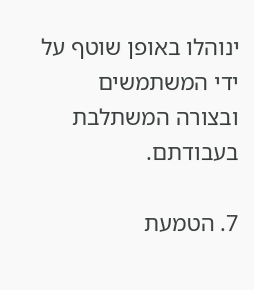ינוהלו באופן שוטף על ידי המשתמשים ובצורה המשתלבת בעבודתם.

7. הטמעת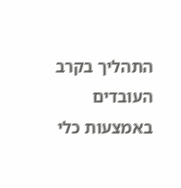התהליך בקרב העובדים באמצעות כלי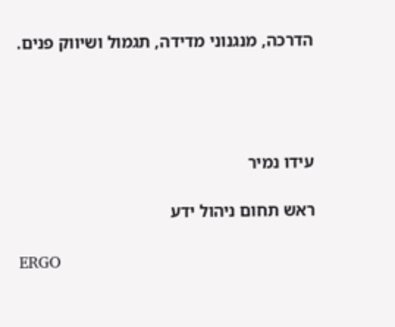הדרכה, מנגנוני מדידה, תגמול ושיווק פנים.




עידו נמיר

ראש תחום ניהול ידע

ERGO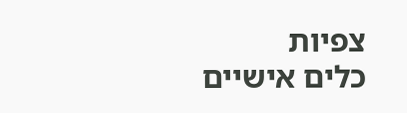צפיות
כלים אישיים